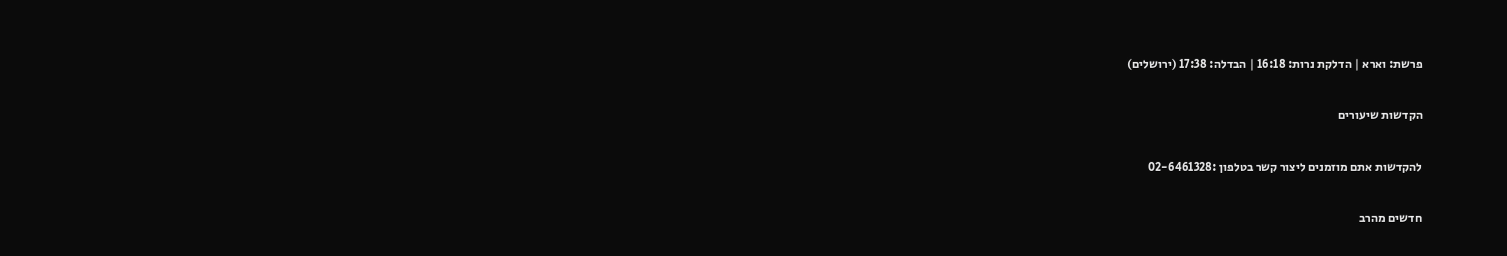פרשת: וארא | הדלקת נרות: 16:18 | הבדלה: 17:38 (ירושלים)

הקדשות שיעורים

להקדשות אתם מוזמנים ליצור קשר בטלפון :02-6461328

חדשים מהרב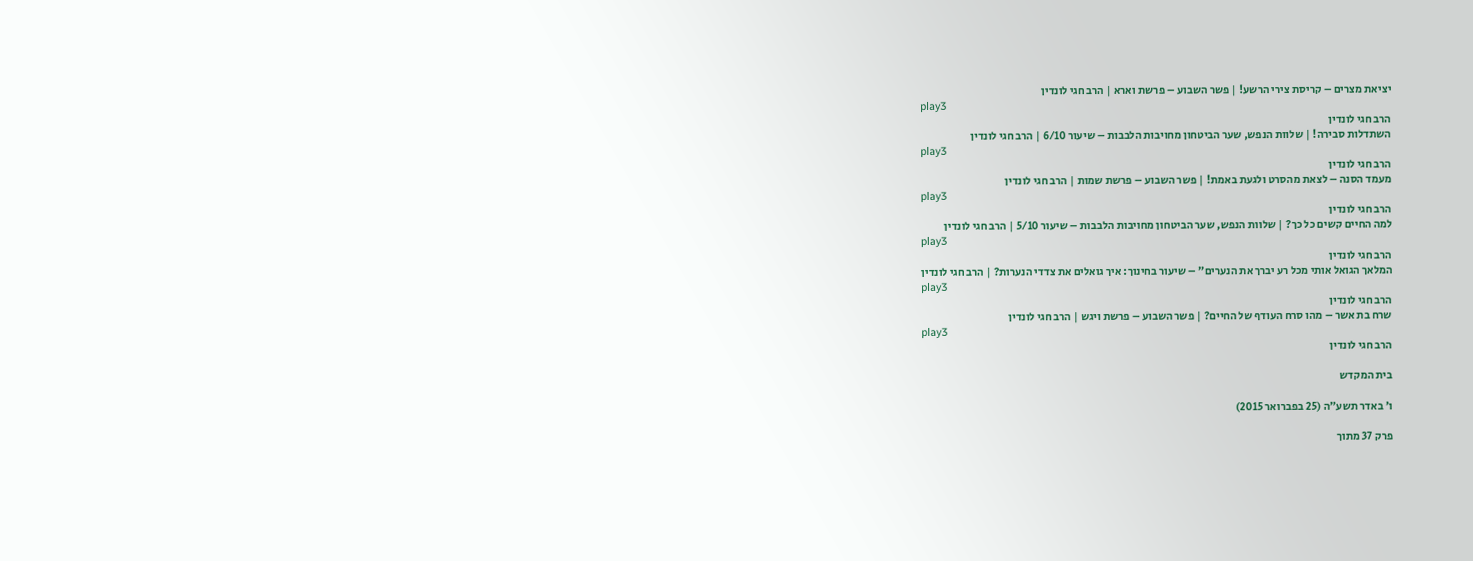יציאת מצרים – קריסת צירי הרשע! | פשר השבוע – פרשת וארא | הרב חגי לונדין
play3
הרב חגי לונדין
השתדלות סבירה! | שלוות הנפש, שער הביטחון מחויבות הלבבות – שיעור 6/10 | הרב חגי לונדין
play3
הרב חגי לונדין
מעמד הסנה – לצאת מהסרט ולגעת באמת! | פשר השבוע – פרשת שמות | הרב חגי לונדין
play3
הרב חגי לונדין
למה החיים קשים כל כך? | שלוות הנפש, שער הביטחון מחויבות הלבבות – שיעור 5/10 | הרב חגי לונדין
play3
הרב חגי לונדין
המלאך הגואל אותי מכל רע יברך את הנערים” – שיעור בחינוך: איך גואלים את צדדי הנערות? | הרב חגי לונדין
play3
הרב חגי לונדין
שרח בת אשר – מהו סרח העודף של החיים? | פשר השבוע – פרשת ויגש | הרב חגי לונדין
play3
הרב חגי לונדין

בית המקדש

ו׳ באדר תשע״ה (25 בפברואר 2015)

פרק 37 מתוך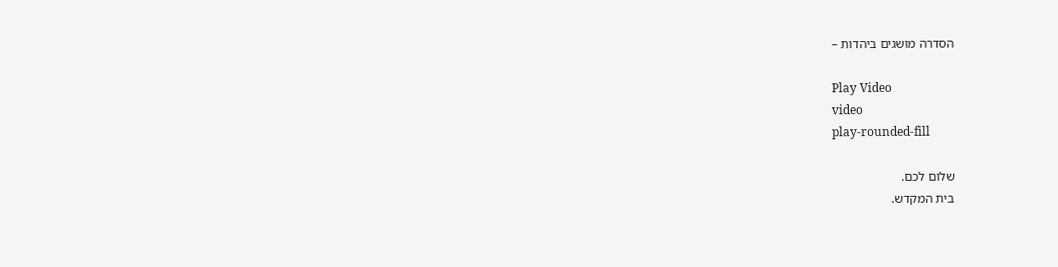הסדרה מושגים ביהדות –

Play Video
video
play-rounded-fill

שלום לכם.
בית המקדש.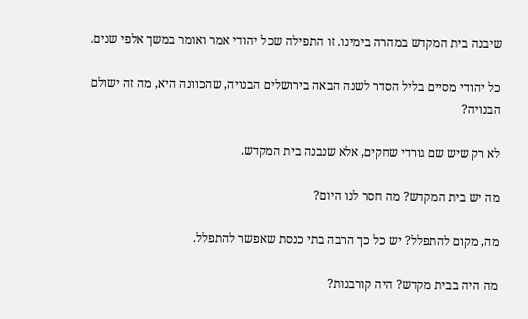שיבנה בית המקדש במהרה בימינו. זו התפילה שכל יהודי אמר ואומר במשך אלפי שנים.

כל יהודי מסיים בליל הסדר לשנה הבאה בירושלים הבנויה, שהכוונה היא, מה זה ישולם הבנויה?

לא רק שיש שם גורדי שחקים, אלא שנבנה בית המקדש.

מה יש בית המקדש? מה חסר לנו היום?

מה, מקום להתפלל? יש כל כך הרבה בתי כנסת שאפשר להתפלל.

מה היה בבית מקדש? היה קורבנות?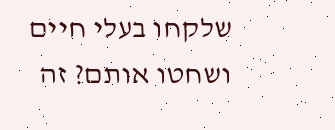שלקחו בעלי חיים ושחטו אותם? זה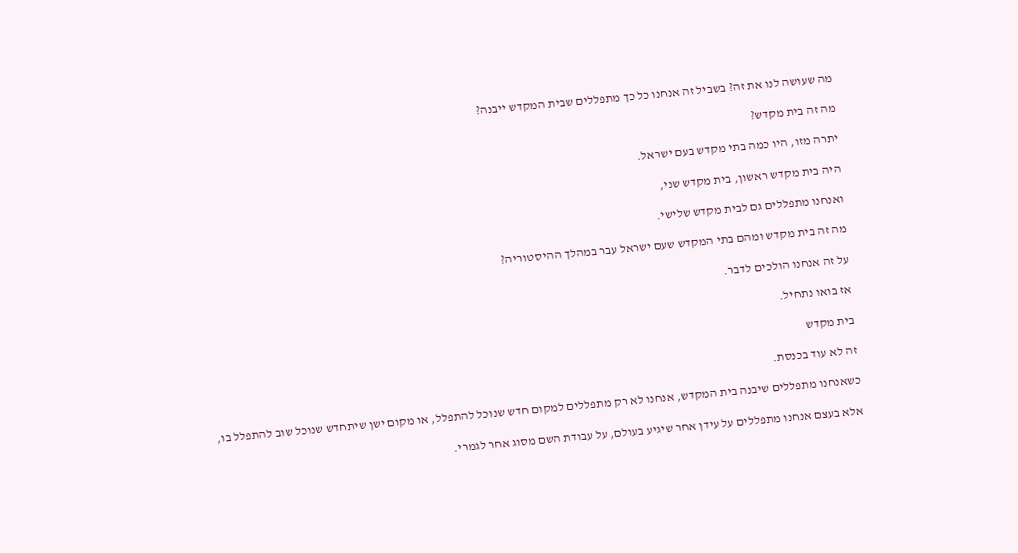מה שעושה לנו את זה? בשביל זה אנחנו כל כך מתפללים שבית המקדש ייבנה?

מה זה בית מקדש?

יתרה מזו, היו כמה בתי מקדש בעם ישראל.

היה בית מקדש ראשון, בית מקדש שני,

ואנחנו מתפללים גם לבית מקדש שלישי.

מה זה בית מקדש ומהם בתי המקדש שעם ישראל עבר במהלך ההיסטוריה?

על זה אנחנו הולכים לדבר.

אז בואו נתחיל.

בית מקדש

זה לא עוד בכנסת.

כשאנחנו מתפללים שיבנה בית המקדש, אנחנו לא רק מתפללים למקום חדש שנוכל להתפלל, או מקום ישן שיתחדש שנוכל שוב להתפלל בו,

אלא בעצם אנחנו מתפללים על עידן אחר שיגיע בעולם, על עבודת השם מסוג אחר לגמרי.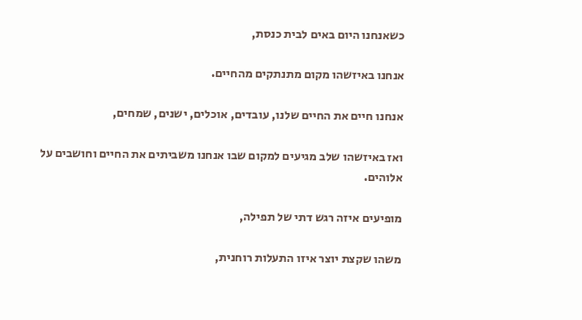כשאנחנו היום באים לבית כנסת,

אנחנו באיזשהו מקום מתנתקים מהחיים.

אנחנו חיים את החיים שלנו, עובדים, אוכלים, ישנים, שמחים,

ואז באיזשהו שלב מגיעים למקום שבו אנחנו משביתים את החיים וחושבים על אלוהים.

מופיעים איזה רגש דתי של תפילה,

משהו שקצת יוצר איזו התעלות רוחנית,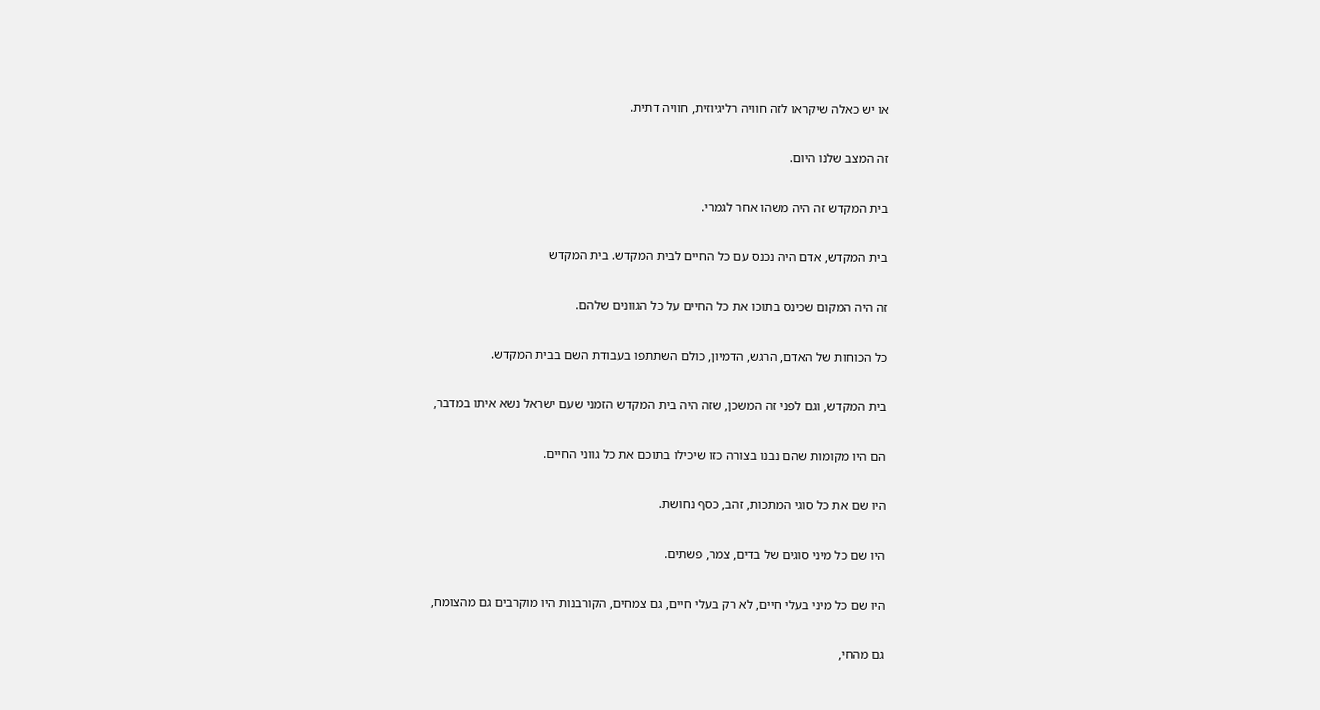או יש כאלה שיקראו לזה חוויה רליגיוזית, חוויה דתית.

זה המצב שלנו היום.

בית המקדש זה היה משהו אחר לגמרי.

בית המקדש, אדם היה נכנס עם כל החיים לבית המקדש. בית המקדש

זה היה המקום שכינס בתוכו את כל החיים על כל הגוונים שלהם.

כל הכוחות של האדם, הרגש, הדמיון, כולם השתתפו בעבודת השם בבית המקדש.

בית המקדש, וגם לפני זה המשכן, שזה היה בית המקדש הזמני שעם ישראל נשא איתו במדבר,

הם היו מקומות שהם נבנו בצורה כזו שיכילו בתוכם את כל גווני החיים.

היו שם את כל סוגי המתכות, זהב, כסף נחושת.

היו שם כל מיני סוגים של בדים, צמר, פשתים.

היו שם כל מיני בעלי חיים, לא רק בעלי חיים, גם צמחים, הקורבנות היו מוקרבים גם מהצומח,

גם מהחי,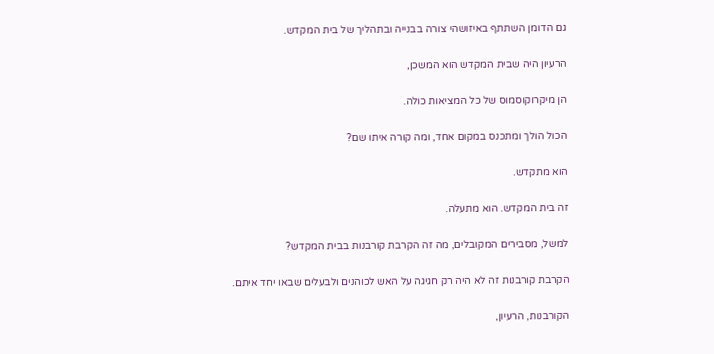גם הדומן השתתף באיזושהי צורה בבנייה ובתהליך של בית המקדש.

הרעיון היה שבית המקדש הוא המשכן,

הן מיקרוקוסמוס של כל המציאות כולה.

הכול הולך ומתכנס במקום אחד, ומה קורה איתו שם?

הוא מתקדש.

זה בית המקדש. הוא מתעלה.

למשל, מסבירים המקובלים, מה זה הקרבת קורבנות בבית המקדש?

הקרבת קורבנות זה לא היה רק חגיגה על האש לכוהנים ולבעלים שבאו יחד איתם.

הקורבנות, הרעיון,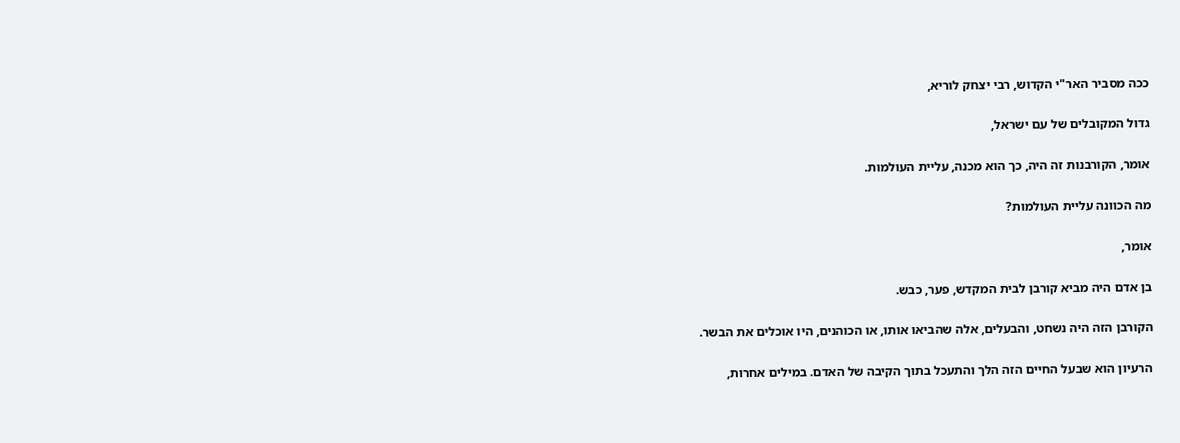ככה מסביר האר"י הקדוש, רבי יצחק לוריא,

גדול המקובלים של עם ישראל,

אומר, הקורבנות זה היה, כך הוא מכנה, עליית העולמות.

מה הכוונה עליית העולמות?

אומר,

בן אדם היה מביא קורבן לבית המקדש, פער, כבש.

הקורבן הזה היה נשחט, והבעלים, אלה שהביאו אותו, או הכוהנים, היו אוכלים את הבשר.

הרעיון הוא שבעל החיים הזה הלך והתעכל בתוך הקיבה של האדם. במילים אחרות,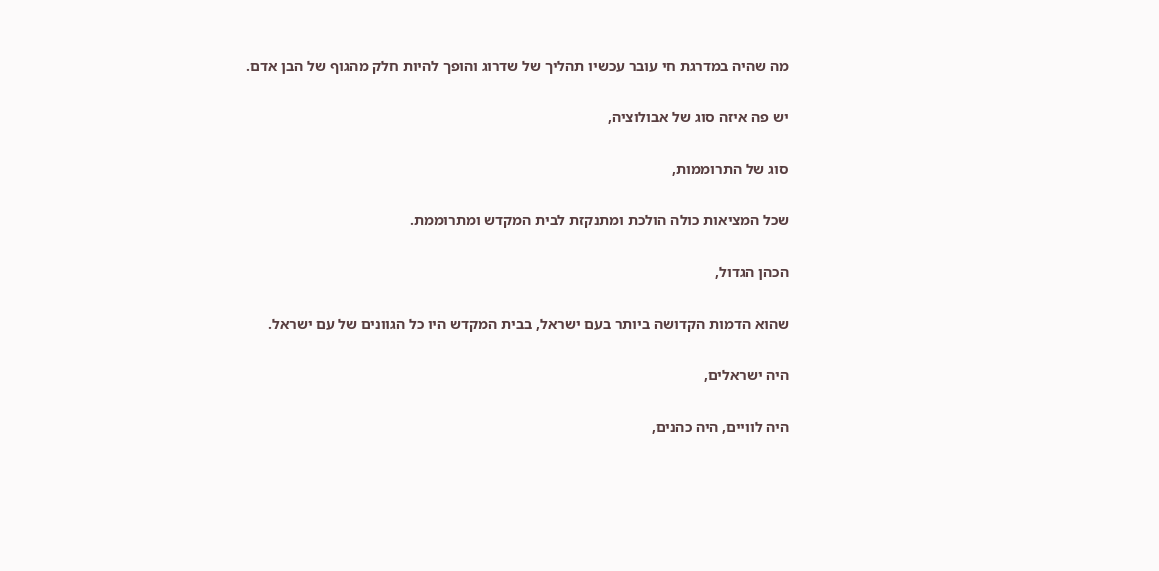מה שהיה במדרגת חי עובר עכשיו תהליך של שדרוג והופך להיות חלק מהגוף של הבן אדם.

יש פה איזה סוג של אבולוציה,

סוג של התרוממות,

שכל המציאות כולה הולכת ומתנקזת לבית המקדש ומתרוממת.

הכהן הגדול,

שהוא הדמות הקדושה ביותר בעם ישראל, בבית המקדש היו כל הגוונים של עם ישראל.

היה ישראלים,

היה לוויים, היה כהנים,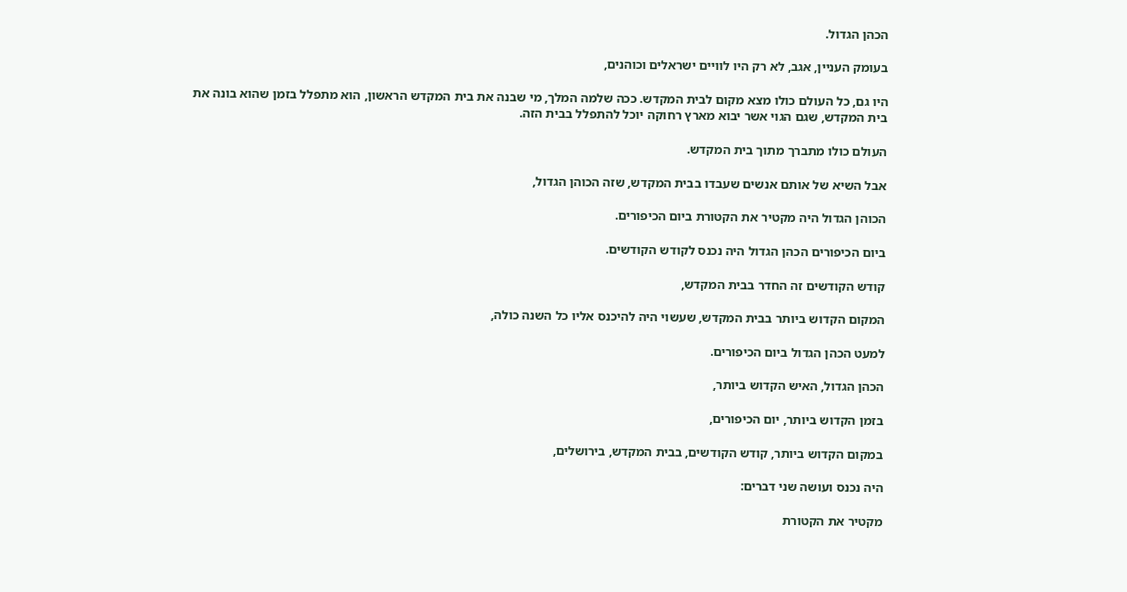הכהן הגדול.

בעומק העניין, אגב, לא רק היו לוויים ישראלים וכוהנים,

היו גם, כל העולם כולו מצא מקום לבית המקדש. ככה שלמה המלך, מי שבנה את בית המקדש הראשון, הוא מתפלל בזמן שהוא בונה את בית המקדש, שגם הגוי אשר יבוא מארץ רחוקה יוכל להתפלל בבית הזה.

העולם כולו מתברך מתוך בית המקדש.

אבל השיא של אותם אנשים שעבדו בבית המקדש, שזה הכוהן הגדול,

הכוהן הגדול היה מקטיר את הקטורת ביום הכיפורים.

ביום הכיפורים הכהן הגדול היה נכנס לקודש הקודשים.

קודש הקודשים זה החדר בבית המקדש,

המקום הקדוש ביותר בבית המקדש, שעשוי היה להיכנס אליו כל השנה כולה,

למעט הכהן הגדול ביום הכיפורים.

הכהן הגדול, האיש הקדוש ביותר,

בזמן הקדוש ביותר, יום הכיפורים,

במקום הקדוש ביותר, קודש הקודשים, בבית המקדש, בירושלים,

היה נכנס ועושה שני דברים:

מקטיר את הקטורת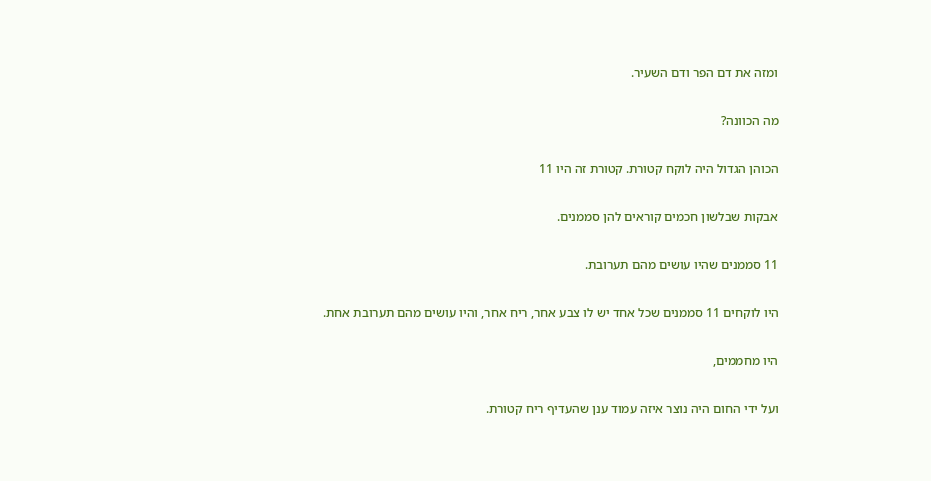ומזה את דם הפר ודם השעיר.

מה הכוונה?

הכוהן הגדול היה לוקח קטורת. קטורת זה היו 11

אבקות שבלשון חכמים קוראים להן סממנים.

11 סממנים שהיו עושים מהם תערובת.

היו לוקחים 11 סממנים שכל אחד יש לו צבע אחר, ריח אחר, והיו עושים מהם תערובת אחת.

היו מחממים,

ועל ידי החום היה נוצר איזה עמוד ענן שהעדיף ריח קטורת.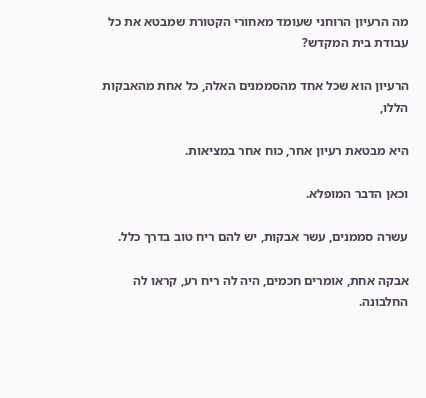מה הרעיון הרוחני שעומד מאחורי הקטורת שמבטא את כל עבודת בית המקדש?

הרעיון הוא שכל אחד מהסממנים האלה, כל אחת מהאבקות הללו,

היא מבטאת רעיון אחר, כוח אחר במציאות.

וכאן הדבר המופלא.

עשרה סממנים, עשר אבקות, יש להם ריח טוב בדרך כלל.

אבקה אחת, אומרים חכמים, היה לה ריח רע, קראו לה החלבונה.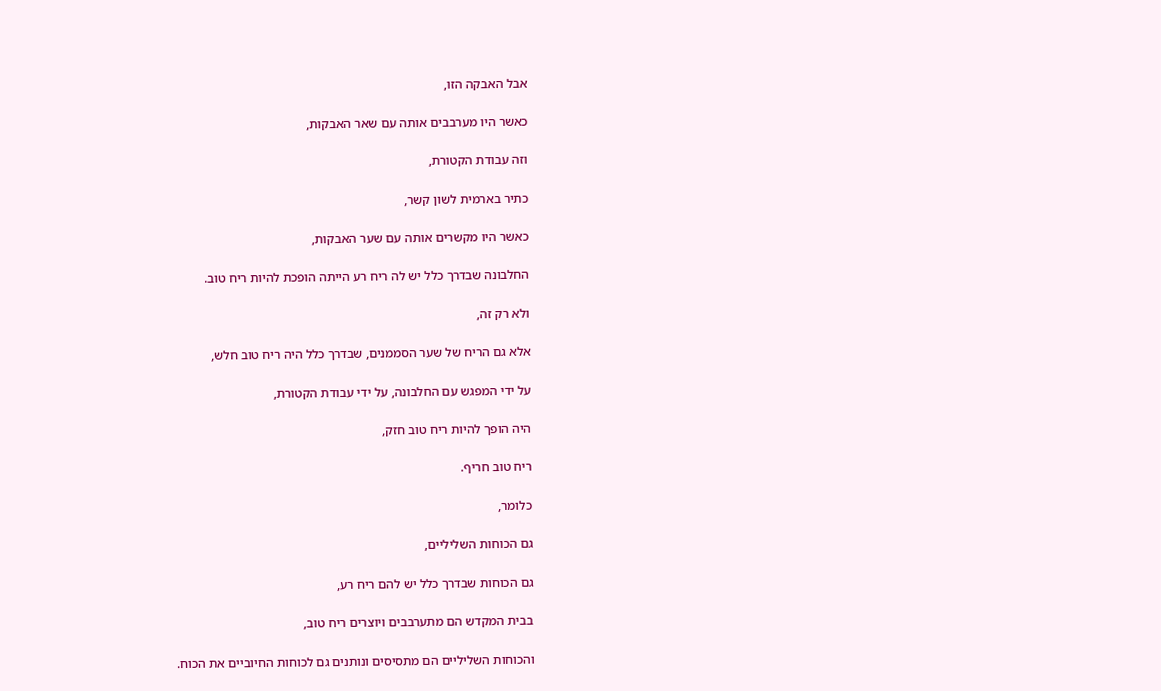אבל האבקה הזו,

כאשר היו מערבבים אותה עם שאר האבקות,

וזה עבודת הקטורת,

כתיר בארמית לשון קשר,

כאשר היו מקשרים אותה עם שער האבקות,

החלבונה שבדרך כלל יש לה ריח רע הייתה הופכת להיות ריח טוב.

ולא רק זה,

אלא גם הריח של שער הסממנים, שבדרך כלל היה ריח טוב חלש,

על ידי המפגש עם החלבונה, על ידי עבודת הקטורת,

היה הופך להיות ריח טוב חזק,

ריח טוב חריף.

כלומר,

גם הכוחות השליליים,

גם הכוחות שבדרך כלל יש להם ריח רע,

בבית המקדש הם מתערבבים ויוצרים ריח טוב,

והכוחות השליליים הם מתסיסים ונותנים גם לכוחות החיוביים את הכוח.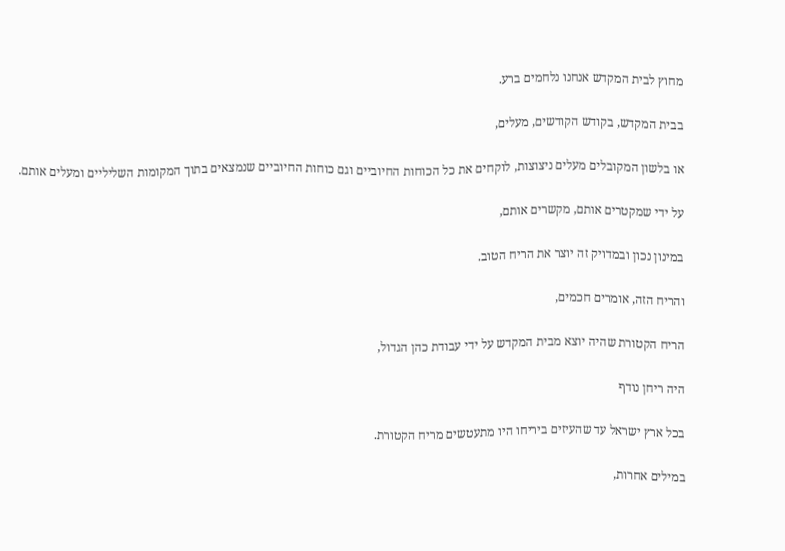מחוץ לבית המקדש אנחנו נלחמים ברע.

בבית המקדש, בקודש הקודשים, מעלים,

או בלשון המקובלים מעלים ניצוצות, לוקחים את כל הכוחות החיוביים וגם כוחות החיוביים שנמצאים בתוך המקומות השליליים ומעלים אותם.

על ידי שמקטרים אותם, מקשרים אותם,

במינון נכון ובמדויק זה יוצר את הריח הטוב.

והריח הזה, אומרים חכמים,

הריח הקטורת שהיה יוצא מבית המקדש על ידי עבודת כהן הגדול,

היה ריחן נודף

בכל ארץ ישראל עד שהעיזים ביריחו היו מתעטשים מריח הקטורת.

במילים אחרות,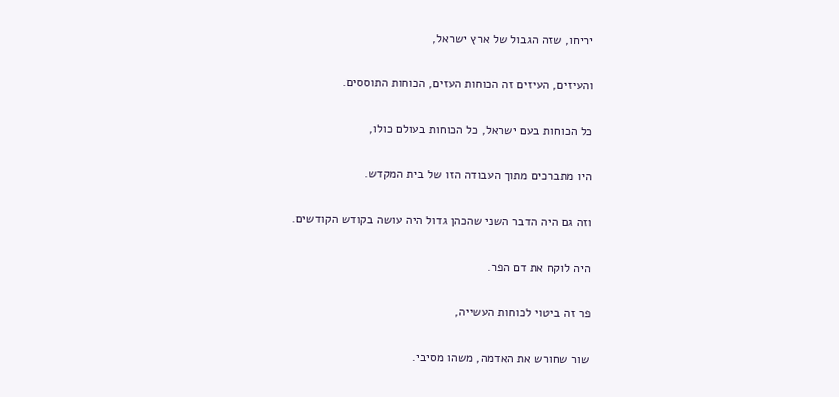יריחו, שזה הגבול של ארץ ישראל,

והעיזים, העיזים זה הכוחות העזים, הכוחות התוססים.

כל הכוחות בעם ישראל, כל הכוחות בעולם כולו,

היו מתברכים מתוך העבודה הזו של בית המקדש.

וזה גם היה הדבר השני שהכהן גדול היה עושה בקודש הקודשים.

היה לוקח את דם הפר.

פר זה ביטוי לכוחות העשייה,

שור שחורש את האדמה, משהו מסיבי.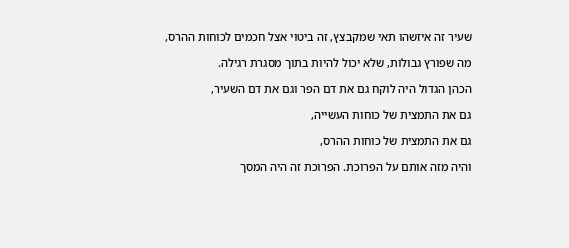שעיר זה איזשהו תאי שמקבצץ, זה ביטוי אצל חכמים לכוחות ההרס,

מה שפורץ גבולות, שלא יכול להיות בתוך מסגרת רגילה.

הכהן הגדול היה לוקח גם את דם הפר וגם את דם השעיר,

גם את התמצית של כוחות העשייה,

גם את התמצית של כוחות ההרס,

והיה מזה אותם על הפרוכת. הפרוכת זה היה המסך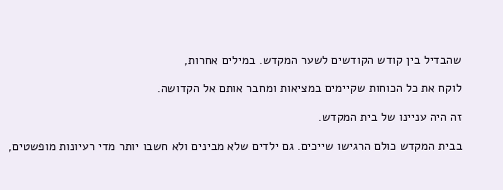שהבדיל בין קודש הקודשים לשער המקדש. במילים אחרות,

לוקח את כל הכוחות שקיימים במציאות ומחבר אותם אל הקדושה.

זה היה עניינו של בית המקדש.

בבית המקדש כולם הרגישו שייכים. גם ילדים שלא מבינים ולא חשבו יותר מדי רעיונות מופשטים,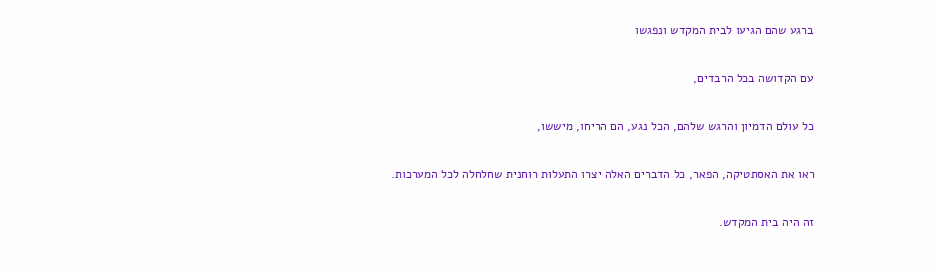ברגע שהם הגיעו לבית המקדש ונפגשו

עם הקדושה בכל הרבדים,

כל עולם הדמיון והרגש שלהם, הכל נגע, הם הריחו, מיששו,

ראו את האסתטיקה, הפאר, כל הדברים האלה יצרו התעלות רוחנית שחלחלה לכל המערכות.

זה היה בית המקדש.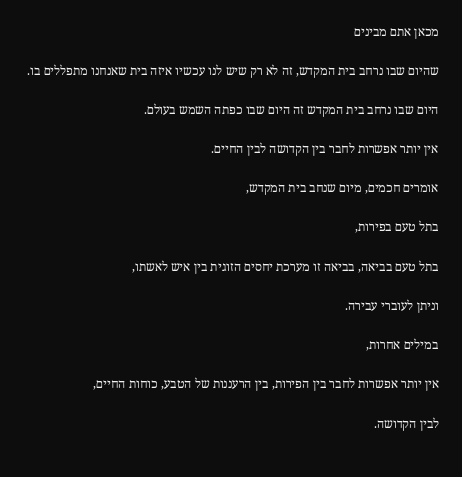מכאן אתם מבינים

שהיום שבו נרחב בית המקדש, זה לא רק שיש לנו עכשיו איזה בית שאנחנו מתפללים בו.

היום שבו נרחב בית המקדש זה היום שבו כפתה השמש בעולם.

אין יותר אפשרות לחבר בין הקדושה לבין החיים.

אומרים חכמים, מיום שנחב בית המקדש,

בתל טעם בפירות,

בתל טעם בביאה, בביאה זו מערכת יחסים הזוגית בין איש לאשתו,

וניתן לעוברי עבירה.

במילים אחרות,

אין יותר אפשרות לחבר בין הפירות, בין הרעננות של הטבע, כוחות החיים,

לבין הקדושה.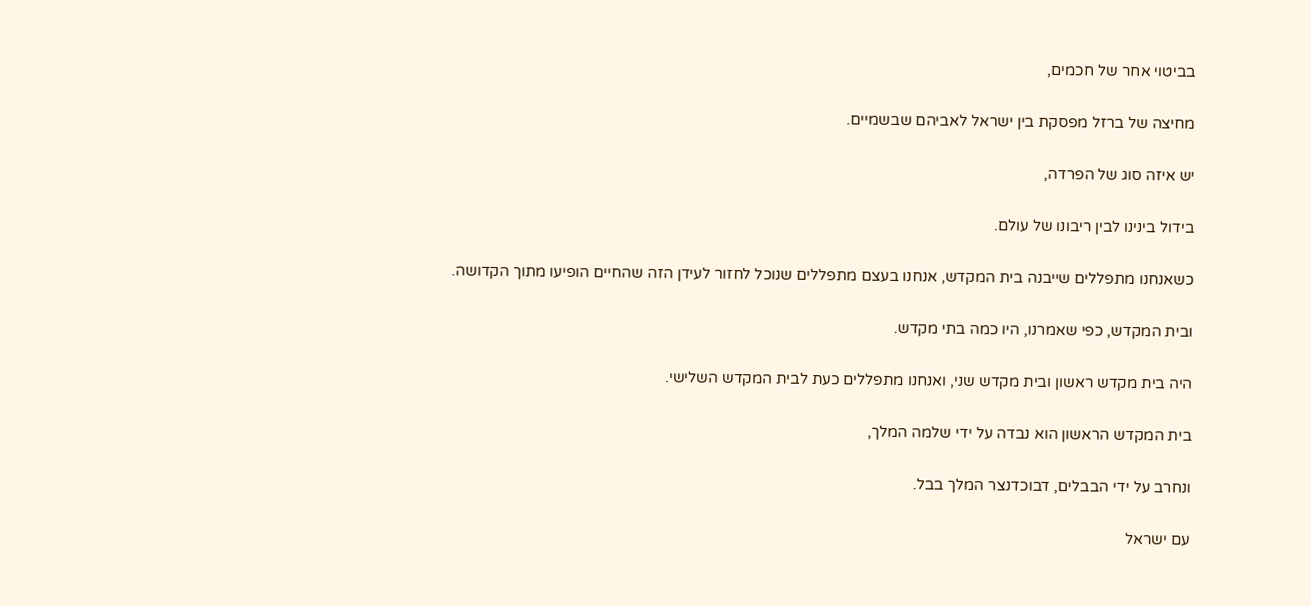בביטוי אחר של חכמים,

מחיצה של ברזל מפסקת בין ישראל לאביהם שבשמיים.

יש איזה סוג של הפרדה,

בידול בינינו לבין ריבונו של עולם.

כשאנחנו מתפללים שייבנה בית המקדש, אנחנו בעצם מתפללים שנוכל לחזור לעידן הזה שהחיים הופיעו מתוך הקדושה.

ובית המקדש, כפי שאמרנו, היו כמה בתי מקדש.

היה בית מקדש ראשון ובית מקדש שני, ואנחנו מתפללים כעת לבית המקדש השלישי.

בית המקדש הראשון הוא נבדה על ידי שלמה המלך,

ונחרב על ידי הבבלים, דבוכדנצר המלך בבל.

עם ישראל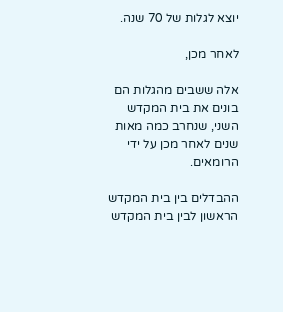יוצא לגלות של 70 שנה.

לאחר מכן,

אלה ששבים מהגלות הם בונים את בית המקדש השני, שנחרב כמה מאות שנים לאחר מכן על ידי הרומאים.

ההבדלים בין בית המקדש הראשון לבין בית המקדש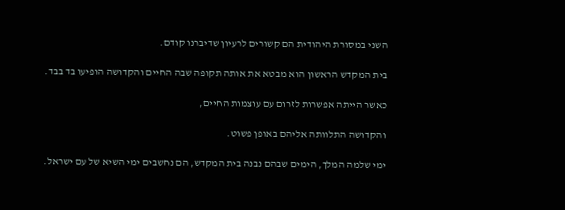השני במסורת היהודית הם קשורים לרעיון שדיברנו קודם.

בית המקדש הראשון הוא מבטא את אותה תקופה שבה החיים והקדושה הופיעו בד בבד.

כאשר הייתה אפשרות לזרום עם עוצמות החיים,

והקדושה התלוותה אליהם באופן פשוט.

ימי שלמה המלך, הימים שבהם נבנה בית המקדש, הם נחשבים ימי השיא של עם ישראל.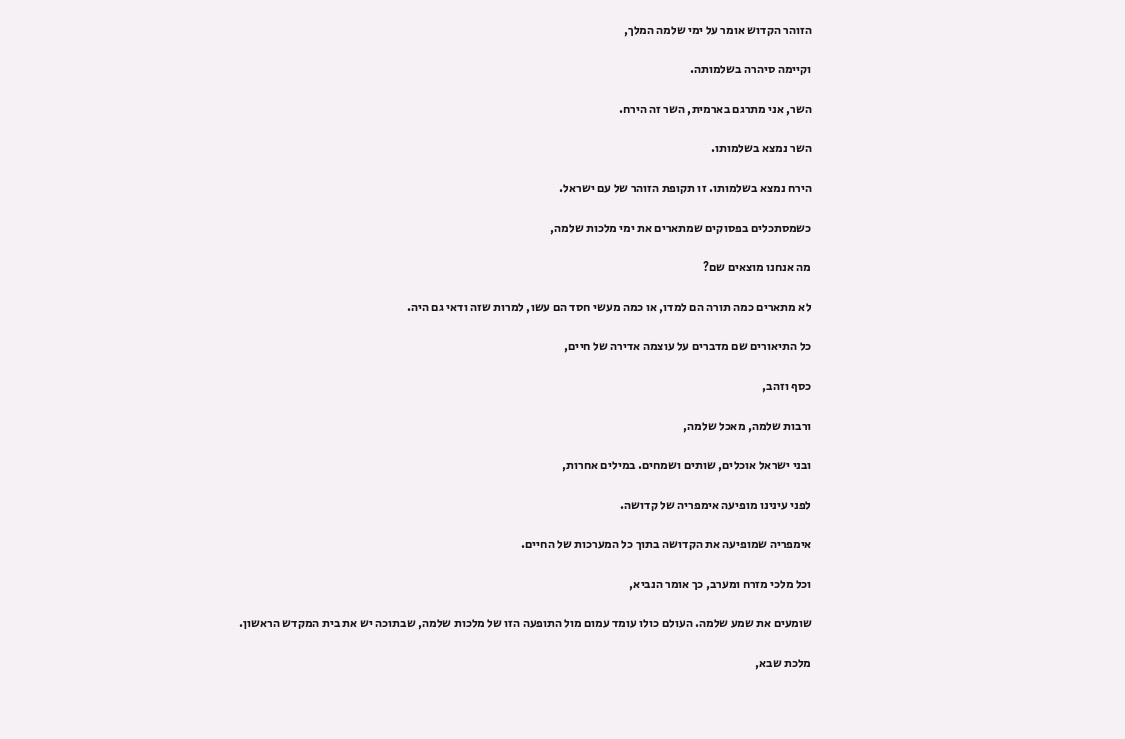הזוהר הקדוש אומר על ימי שלמה המלך,

וקיימה סיהרה בשלמותה.

השר, אני מתרגם בארמית, השר זה הירח.

השר נמצא בשלמותו.

הירח נמצא בשלמותו. זו תקופת הזוהר של עם ישראל.

כשמסתכלים בפסוקים שמתארים את ימי מלכות שלמה,

מה אנחנו מוצאים שם?

לא מתארים כמה תורה הם למדו, או כמה מעשי חסד הם עשו, למרות שזה ודאי גם היה.

כל התיאורים שם מדברים על עוצמה אדירה של חיים,

כסף וזהב,

ורבות שלמה, מאכל שלמה,

ובני ישראל אוכלים, שותים ושמחים. במילים אחרות,

לפני עינינו מופיעה אימפריה של קדושה.

אימפריה שמופיעה את הקדושה בתוך כל המערכות של החיים.

וכל מלכי מזרח ומערב, כך אומר הנביא,

שומעים את שמע שלמה. העולם כולו עומד עמום מול התופעה הזו של מלכות שלמה, שבתוכה יש את בית המקדש הראשון.

מלכת שבא,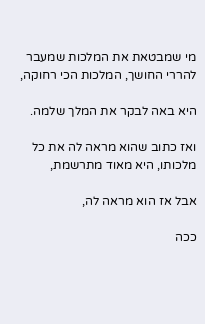מי שמבטאת את המלכות שמעבר להררי החושך, המלכות הכי רחוקה,

היא באה לבקר את המלך שלמה.

ואז כתוב שהוא מראה לה את כל מלכותו, היא מאוד מתרשמת,

אבל אז הוא מראה לה,

ככה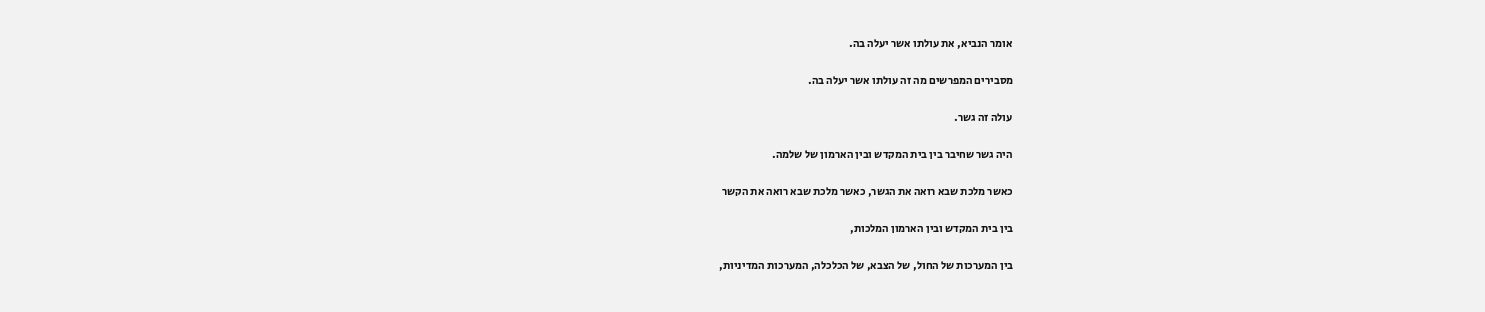אומר הנביא, את עולתו אשר יעלה בה.

מסבירים המפרשים מה זה עולתו אשר יעלה בה.

עולה זה גשר.

היה גשר שחיבר בין בית המקדש ובין הארמון של שלמה.

כאשר מלכת שבא רואה את הגשר, כאשר מלכת שבא רואה את הקשר

בין בית המקדש ובין הארמון המלכות,

בין המערכות של החול, של הצבא, של הכלכלה, המערכות המדיניות,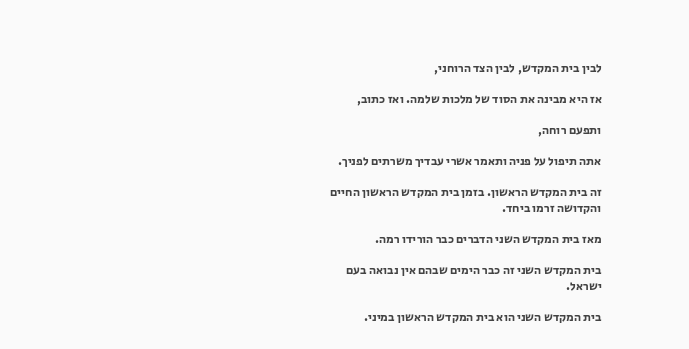לבין בית המקדש, לבין הצד הרוחני,

אז היא מבינה את הסוד של מלכות שלמה. ואז כתוב,

ותפעם רוחה,

אתה תיפול על פניה ותאמר אשרי עבדיך משרתים לפניך.

זה בית המקדש הראשון. בזמן בית המקדש הראשון החיים והקדושה זרמו ביחד.

מאז בית המקדש השני הדברים כבר הורידו רמה.

בית המקדש השני זה כבר הימים שבהם אין נבואה בעם ישראל.

בית המקדש השני הוא בית המקדש הראשון במיני.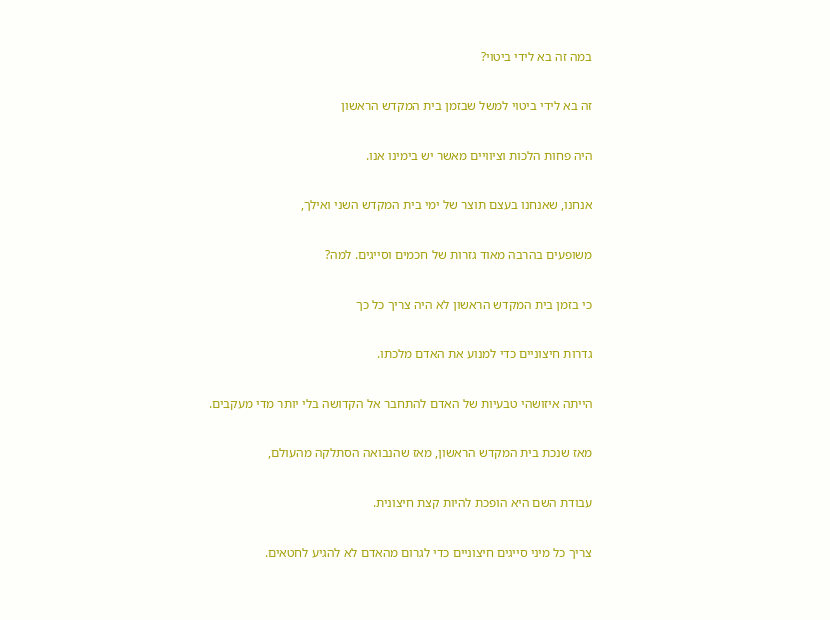במה זה בא לידי ביטוי?

זה בא לידי ביטוי למשל שבזמן בית המקדש הראשון

היה פחות הלכות וציוויים מאשר יש בימינו אנו.

אנחנו, שאנחנו בעצם תוצר של ימי בית המקדש השני ואילך,

משופעים בהרבה מאוד גזרות של חכמים וסייגים. למה?

כי בזמן בית המקדש הראשון לא היה צריך כל כך

גדרות חיצוניים כדי למנוע את האדם מלכתו.

הייתה איזושהי טבעיות של האדם להתחבר אל הקדושה בלי יותר מדי מעקבים.

מאז שנכת בית המקדש הראשון, מאז שהנבואה הסתלקה מהעולם,

עבודת השם היא הופכת להיות קצת חיצונית.

צריך כל מיני סייגים חיצוניים כדי לגרום מהאדם לא להגיע לחטאים.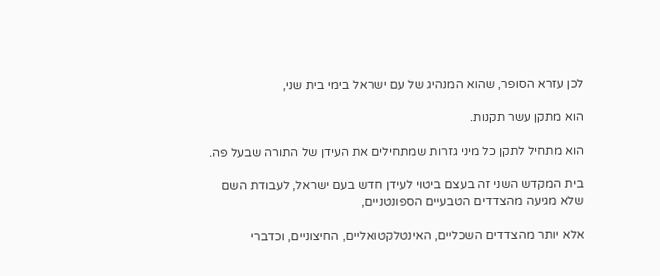לכן עזרא הסופר, שהוא המנהיג של עם ישראל בימי בית שני,

הוא מתקן עשר תקנות.

הוא מתחיל לתקן כל מיני גזרות שמתחילים את העידן של התורה שבעל פה.

בית המקדש השני זה בעצם ביטוי לעידן חדש בעם ישראל, לעבודת השם שלא מגיעה מהצדדים הטבעיים הספונטניים,

אלא יותר מהצדדים השכליים, האינטלקטואליים, החיצוניים, וכדברי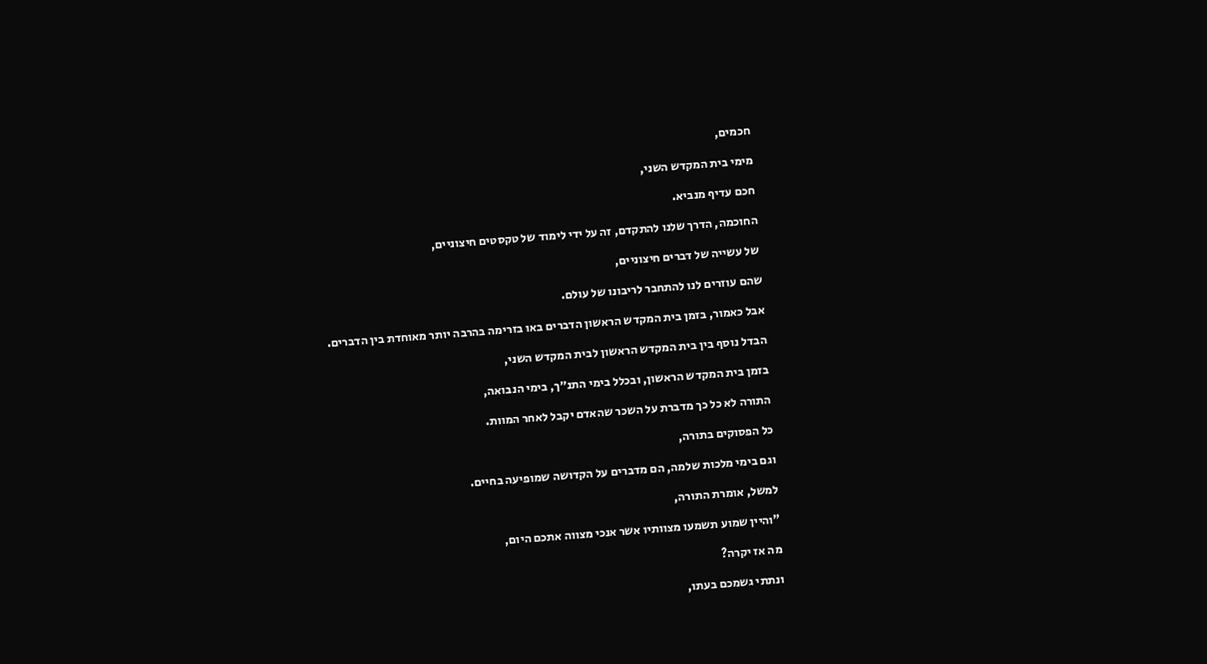חכמים,

מימי בית המקדש השני,

חכם עדיף מנביא.

החוכמה, הדרך שלנו להתקדם, זה על ידי לימוד של טקסטים חיצוניים,

של עשייה של דברים חיצוניים,

שהם עוזרים לנו להתחבר לריבונו של עולם.

אבל כאמור, בזמן בית המקדש הראשון הדברים באו בזרימה בהרבה יותר מאוחדת בין הדברים.

הבדל נוסף בין בית המקדש הראשון לבית המקדש השני,

בזמן בית המקדש הראשון, ובכלל בימי התנ״ך, בימי הנבואה,

התורה לא כל כך מדברת על השכר שהאדם יקבל לאחר המוות.

כל הפסוקים בתורה,

וגם בימי מלכות שלמה, הם מדברים על הקדושה שמופיעה בחיים.

למשל, אומרת התורה,

"והיין שמוע תשמעו מצוותיו אשר אנכי מצווה אתכם היום,

מה אז יקרה?

ונתתי גשמכם בעתו,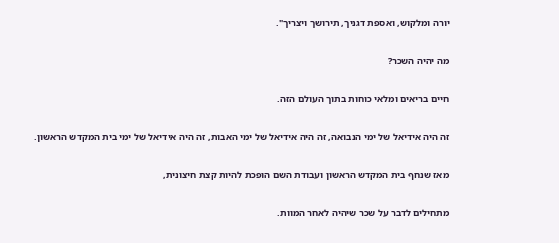יורה ומלקוש, ואספת דגניך, תירושך ויצריך".

מה יהיה השכר?

חיים בריאים ומלאי כוחות בתוך העולם הזה.

זה היה אידיאל של ימי הנבואה, זה היה אידיאל של ימי האבות, זה היה אידיאל של ימי בית המקדש הראשון.

מאז שנחף בית המקדש הראשון ועבודת השם הופכת להיות קצת חיצונית,

מתחילים לדבר על שכר שיהיה לאחר המוות.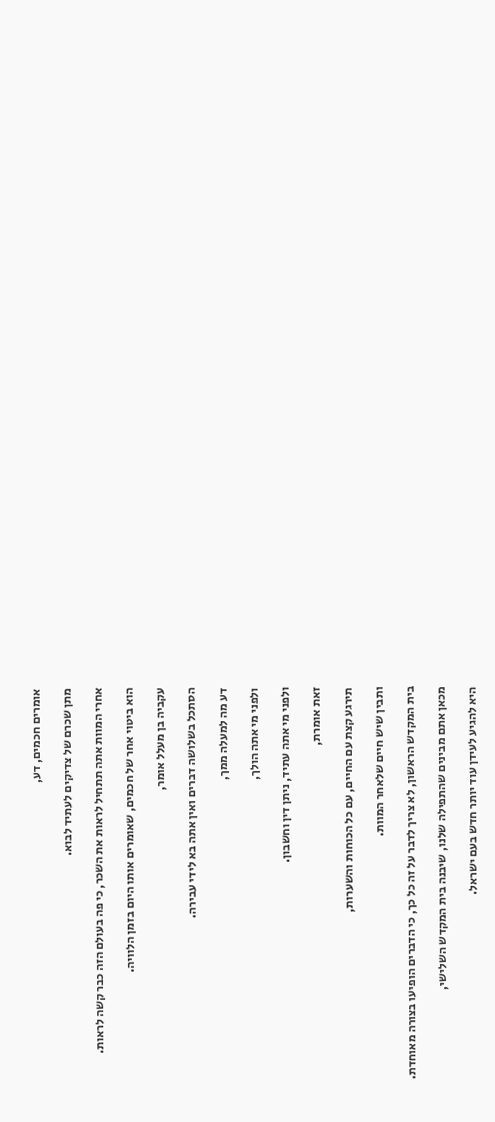אומרים חכמים, דע,

מתן שכרם של צדיקים לעתיד לבוא.

אחרי המוות אתה תתחיל לראות את השכר, כי פה בעולם הזה כבר קשה לראות.

הוא ביטוי אחר של חכמים, שאומרים אותו היום בזמן הלוויה.

עקביה בן מעלל אומר,

הסתכל בשלושה דברים ואין אתה בא לידי עבירה.

דע מה למעלה ממך,

ולפני מי אתה הולך,

ולפני מי אתה עתיד, ניתן דין וחשבון.

זאת אומרת,

תירגע קצת עם החיים, עם כל הכוחות והשערות,

ותבין שיש חיים שלאחר המוות.

בית המקדש הראשון, לא צריך לדבר על זה כל כך, כי הדברים הופיעו בצורה מאוחדת.

מכאן אתם מבינים שהתפילה שלנו, שיבנה בית המקדש השלישי,

היא להגיע לעידן עוד יותר חדש בעם ישראל.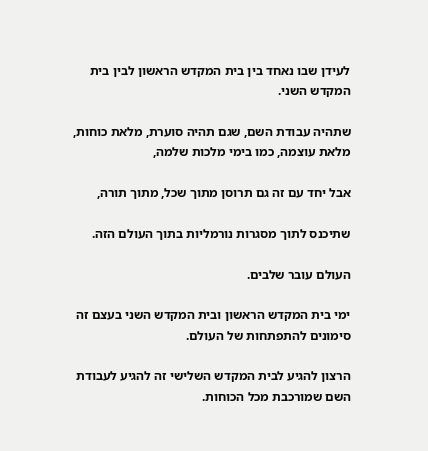לעידן שבו נאחד בין בית המקדש הראשון לבין בית המקדש השני.

שתהיה עבודת השם, שגם תהיה סוערת, מלאת כוחות, מלאת עוצמה, כמו בימי מלכות שלמה,

אבל יחד עם זה גם תרוסן מתוך שכל, מתוך תורה,

שתיכנס לתוך מסגרות נורמליות בתוך העולם הזה.

העולם עובר שלבים.

ימי בית המקדש הראשון ובית המקדש השני בעצם זה סימונים להתפתחות של העולם.

הרצון להגיע לבית המקדש השלישי זה להגיע לעבודת השם שמורכבת מכל הכוחות.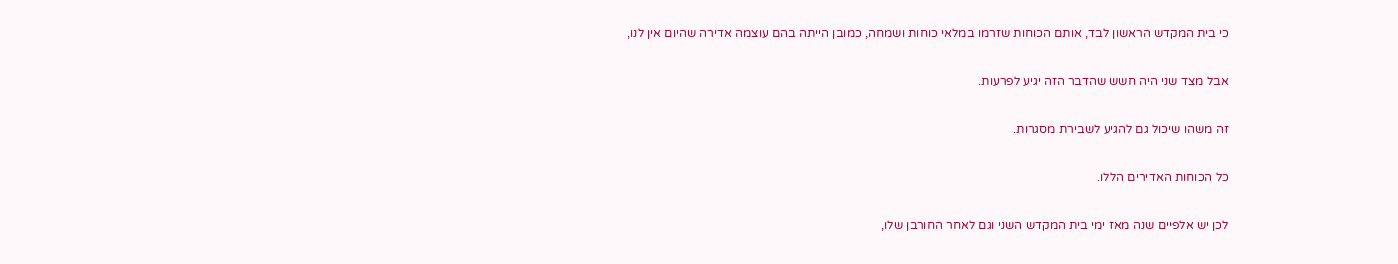כי בית המקדש הראשון לבד, אותם הכוחות שזרמו במלאי כוחות ושמחה, כמובן הייתה בהם עוצמה אדירה שהיום אין לנו,

אבל מצד שני היה חשש שהדבר הזה יגיע לפרעות.

זה משהו שיכול גם להגיע לשבירת מסגרות.

כל הכוחות האדירים הללו.

לכן יש אלפיים שנה מאז ימי בית המקדש השני וגם לאחר החורבן שלו,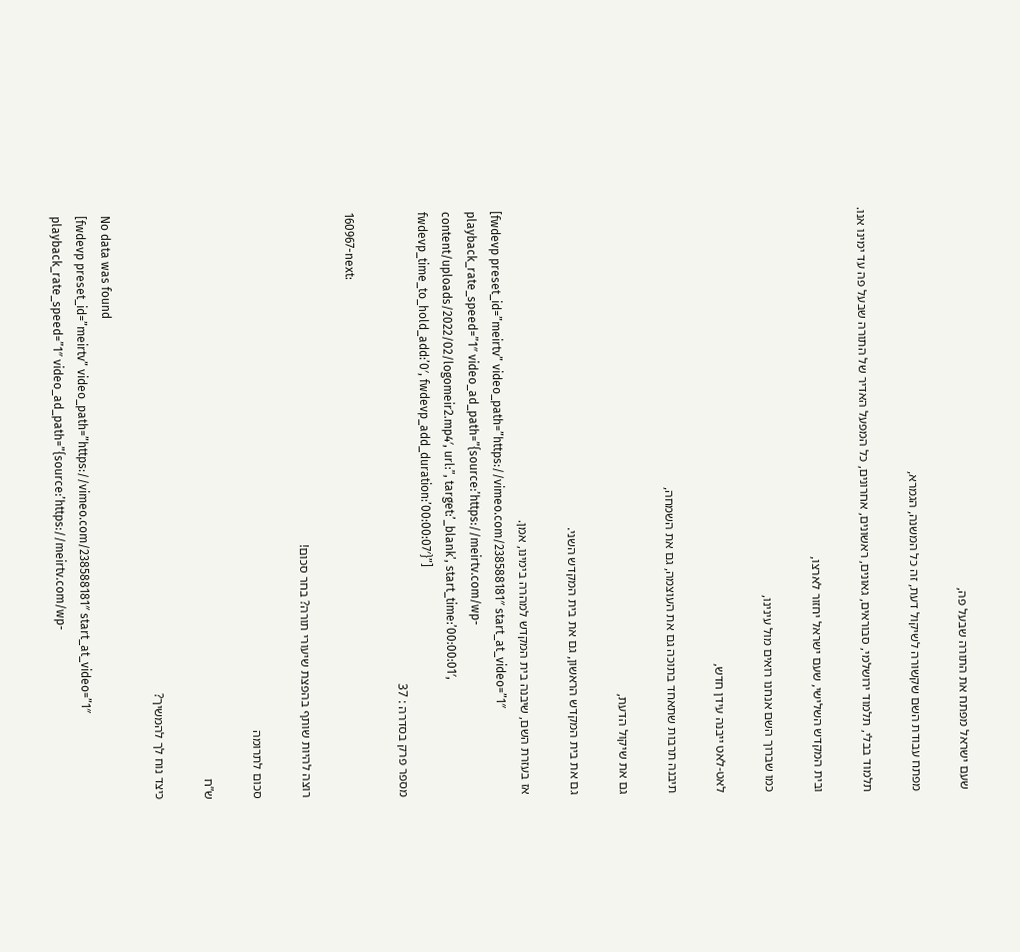שעם ישראל מפתח את התורה שבעל פה,

מפתח עבודת השם שקשורה לשיקול דעת, זה כל המשנה, הגמרא,

תלמוד בבלי, תלמוד ירושלמי, סבוראים, גאונים, ראשונים, אחרונים, כל המפעל האדיר של התורה שבעל פה עד ימינו אנו.

ובית המקדש השלישי, שעם ישראל יחזור לארצו,

כמו שברוך השם אנחנו רואים מול עינינו,

לאט-לאט ייבנה עידן חדש,

תיבנה תרבות שתאחד בתוכה גם את העוצמה, גם את השמחה,

גם את שיקול הדעת,

גם את בית המקדש הראשון, גם את בית המקדש השני.

אז בעזרת השם, שיבנה בית המקדש למהרה בימינו, אמן.
[fwdevp preset_id=”meirtv” video_path=”https://vimeo.com/238588181″ start_at_video=”1″ playback_rate_speed=”1″ video_ad_path=”{source:’https://meirtv.com/wp-content/uploads/2022/02/logomeir2.mp4′, url:”, target:’_blank’, start_time:’00:00:01′, fwdevp_time_to_hold_add:’0′, fwdevp_add_duration:’00:00:07′}”]
מספר פרק בסדרה : 37

160967-next:

רוצה להיות שותף בהפצת שיעורי תורה? בחר סכום!

סכום לתרומה

ש”ח

כיצד נוח לך להמשיך?

No data was found
[fwdevp preset_id=”meirtv” video_path=”https://vimeo.com/238588181″ start_at_video=”1″ playback_rate_speed=”1″ video_ad_path=”{source:’https://meirtv.com/wp-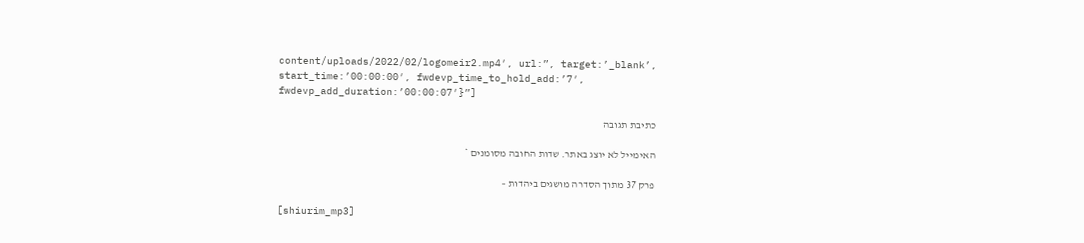content/uploads/2022/02/logomeir2.mp4′, url:”, target:’_blank’, start_time:’00:00:00′, fwdevp_time_to_hold_add:’7′, fwdevp_add_duration:’00:00:07′}”]

כתיבת תגובה

האימייל לא יוצג באתר. שדות החובה מסומנים *

פרק 37 מתוך הסדרה מושגים ביהדות –

[shiurim_mp3]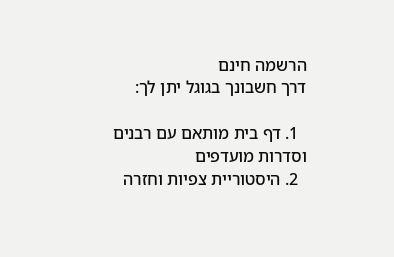הרשמה חינם
דרך חשבונך בגוגל יתן לך:

  1. דף בית מותאם עם רבנים וסדרות מועדפים
  2. היסטוריית צפיות וחזרה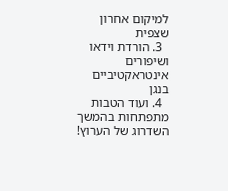למיקום אחרון שצפית
  3. הורדת וידאו ושיפורים אינטראקטיביים בנגן
  4. ועוד הטבות מתפתחות בהמשך השדרוג של הערוץ!